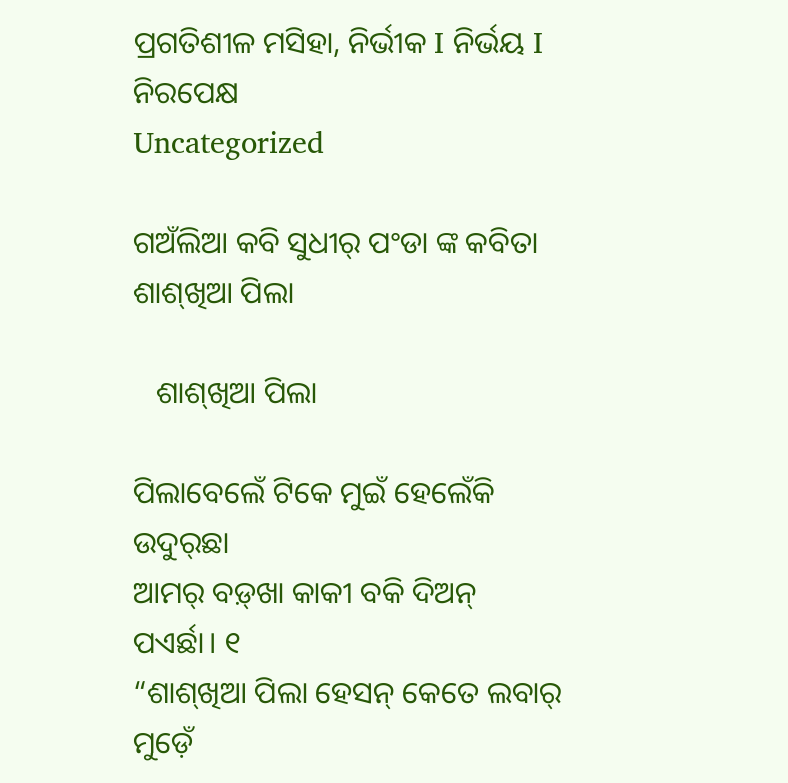ପ୍ରଗତିଶୀଳ ମସିହା, ନିର୍ଭୀକ I ନିର୍ଭୟ I ନିରପେକ୍ଷ
Uncategorized

ଗଅଁଲିଆ କବି ସୁଧୀର୍‌ ପଂଡା ଙ୍କ କବିତା ଶାଶ୍‌ଖିଆ ପିଲା

   ଶାଶ୍‌ଖିଆ ପିଲା

ପିଲାବେଲେଁ ଟିକେ ମୁଇଁ ହେଲେଁକି ଉଦୁର୍‌ଛା
ଆମର୍‌ ବଡ଼୍‌ଖା କାକୀ ବକି ଦିଅନ୍‌ ପଏର୍ଛା। ୧
“ଶାଶ୍‌ଖିଆ ପିଲା ହେସନ୍‌ କେତେ ଲବାର୍‌
ମୁଡ଼େଁ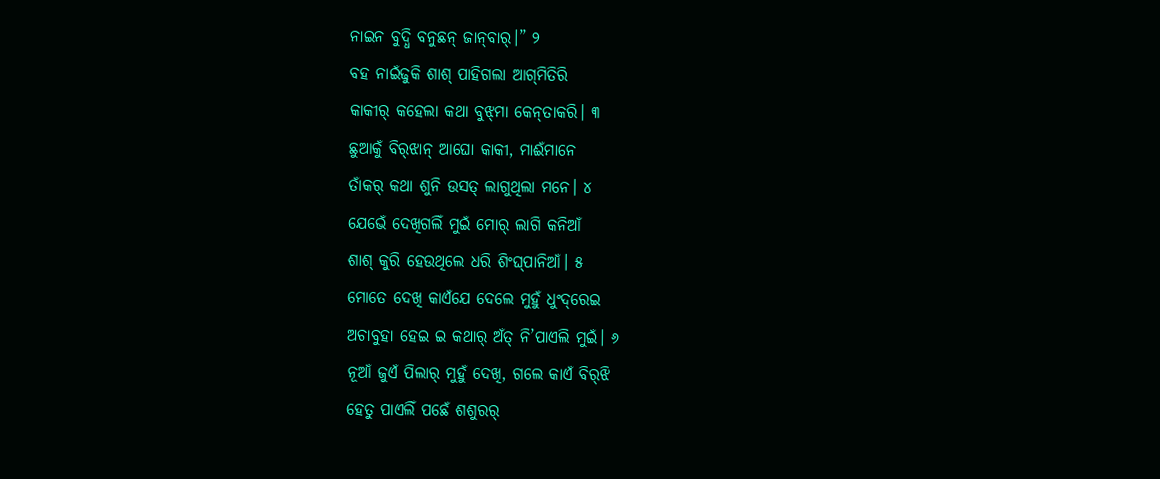ନାଇନ ବୁଦ୍ଧି ବନୁଛନ୍‌ ଜାନ୍‌ବାର୍‌।” ୨
ବହ ନାଇଁଢୁକି ଶାଶ୍‌ ପାହିଗଲା ଆଗ୍‌ମିତିରି
କାକୀର୍‌ କହେଲା କଥା ବୁଝ୍‌ମା କେନ୍‌ତାକରି। ୩
ଛୁଆକୁଁ ବିର୍‌ଝାନ୍‌ ଆଘୋ କାକୀ, ମାଈଁମାନେ
ତାଁକର୍‌ କଥା ଶୁନି ଉସତ୍‌ ଲାଗୁଥିଲା ମନେ। ୪
ଯେଭେଁ ଦେଖିଗଲିଁ ମୁଇଁ ମୋର୍‌ ଲାଗି କନିଆଁ
ଶାଶ୍‌ କୁରି ହେଉଥିଲେ ଧରି ଶିଂଘ୍‌ପାନିଆଁ। ୫
ମୋତେ ଦେଖି କାଏଁଯେ ଦେଲେ ମୁହୁଁ ଧୁଂଦ୍‌ରେଇ
ଅଚାବୁହା ହେଇ ଇ କଥାର୍‌ ଅଁତ୍‌ ନି’ପାଏଲି ମୁଇଁ। ୬
ନୂଆଁ ଜୁଏଁ ପିଲାର୍‌ ମୁହୁଁ ଦେଖି, ଗଲେ କାଏଁ ବିର୍‌ଝି
ହେତୁ ପାଏଲିଁ ପଛେଁ ଶଶୁରର୍‌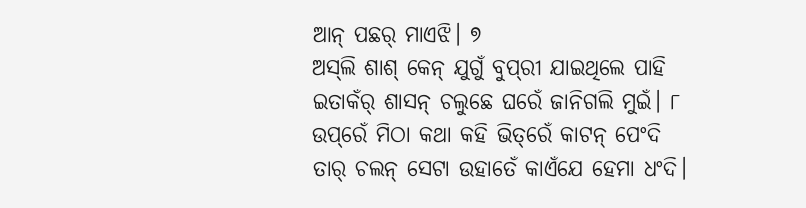ଆନ୍‌ ପଛର୍‌ ମାଏଝି। ୭
ଅସ୍‌ଲି ଶାଶ୍‌ କେନ୍‌ ଯୁଗୁଁ ବୁପ୍‌ରୀ ଯାଇଥିଲେ ପାହି
ଇତାକଁର୍‌ ଶାସନ୍‌ ଚଲୁଛେ ଘରେଁ ଜାନିଗଲି ମୁଇଁ। ୮
ଉପ୍‌ରେଁ ମିଠା କଥା କହି ଭିତ୍‌ରେଁ କାଟନ୍‌ ପେଂଦି
ତାର୍‌ ଚଲନ୍‌ ସେଟା ଉହାତେଁ କାଏଁଯେ ହେମା ଧଂଦି।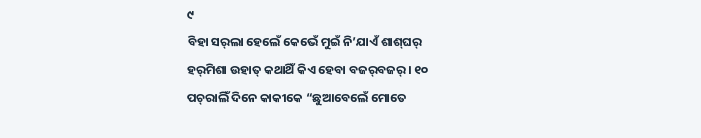୯
ବିହା ସର୍‌ଲା ହେଲେଁ କେଭେଁ ମୁଇଁ ନି’ଯାଏଁ ଶାଶ୍‌ଘର୍‌
ହର୍‌ମିଶା ଉହାତ୍‌ କଥାଥିଁ କିଏ ହେବା ବଜର୍‌ବଜର୍‌। ୧୦
ପଚ୍‌ରାଲିଁ ଦିନେ କାକୀକେ “ଛୁଆବେଲେଁ ମୋତେ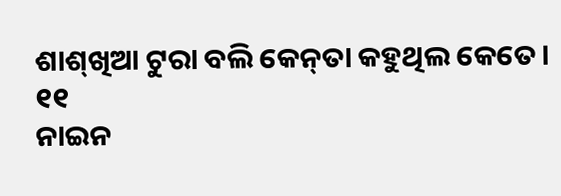ଶାଶ୍‌ଖିଆ ଟୁରା ବଲି କେନ୍‌ତା କହୁଥିଲ କେତେ। ୧୧
ନାଇନ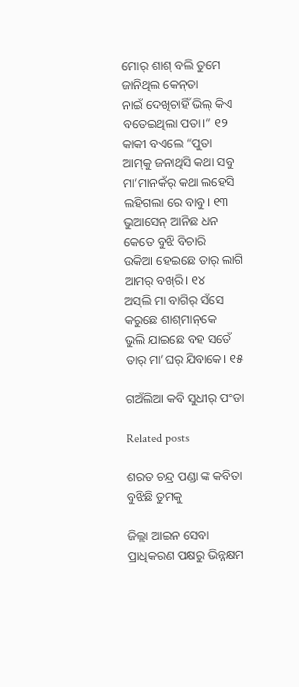ମୋର୍‌ ଶାଶ୍‌ ବଲି ତୁମେ ଜାନିଥିଲ କେନ୍‌ତା
ନାଇଁ ଦେଖିଚାହିଁ ଭିଲ୍‌ କିଏ ବତେଇଥିଲା ପତା।” ୧୨
କାକୀ ବଏଲେ “ପୁତା ଆମ୍‌କୁ ଜନାଥିସି କଥା ସବୁ
ମା’ମାନକଁର୍‌ କଥା ଲହେସି ଲହିଗଲା ରେ ବାବୁ। ୧୩
ଭୁଆସେନ୍‌ ଆନିଛ ଧନ କେତେ ବୁଝି ବିଚାରି
ଉକିଆ ହେଇଛେ ତାର୍‌ ଲାଗି ଆମର୍‌ ବଖ୍‌ରି। ୧୪
ଅସ୍‌ଲି ମା ବାଗିର୍‌ ସଁସେ କରୁଛେ ଶାଶ୍‌ମାନ୍‌କେ
ଭୁଲି ଯାଇଛେ ବହ ସତେଁ ତାର୍‌ ମା’ଘର୍‌ ଯିବାକେ। ୧୫

ଗଅଁଲିଆ କବି ସୁଧୀର୍‌ ପଂଡା

Related posts

ଶରତ ଚନ୍ଦ୍ର ପଣ୍ଡା ଙ୍କ କବିତା ବୁଝିଛି ତୁମକୁ

ଜିଲ୍ଲା ଆଇନ ସେବା ପ୍ରାଧିକରଣ ପକ୍ଷରୁ ଭିନ୍ନକ୍ଷମ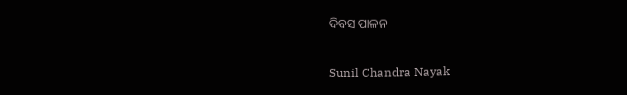ଦିବସ ପାଳନ

Sunil Chandra Nayak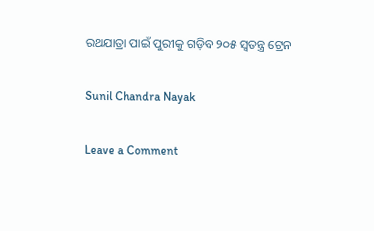ରଥଯାତ୍ରା ପାଇଁ ପୁରୀକୁ ଗଡ଼ିବ ୨୦୫ ସ୍ୱତନ୍ତ୍ର ଟ୍ରେନ

Sunil Chandra Nayak

Leave a Comment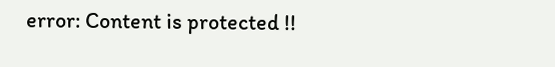error: Content is protected !!